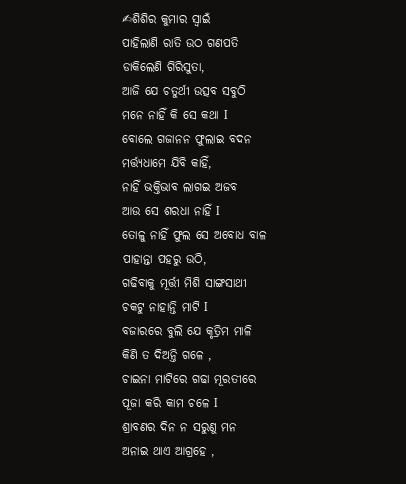✍ଶିଶିର କୁମାର ସ୍ଵାଇଁ
ପାହିଲାଣି ରାତି ଉଠ ଗଣପତି
ଡାକିଲେଣି ଗିରିସୁତା,
ଆଜି ଯେ ଚତୁର୍ଥୀ ଉତ୍ସବ ସବୁଠି
ମନେ ନାହିଁ କି ସେ କଥା I
ବୋଲେ ଗଜାନନ ଫୁଲାଇ ବଦନ
ମର୍ତ୍ତ୍ୟଧାମେ ଯିବି କାହିଁ,
ନାହିଁ ଭକ୍ତିଭାବ ଲାଗଇ ଅଜବ
ଆଉ ସେ ଶରଧା ନାହିଁ I
ତୋଳୁ ନାହିଁ ଫୁଲ ସେ ଅବୋଧ ବାଳ
ପାହାନ୍ତା ପହରୁ ଉଠି,
ଗଢିବାକୁ ମୂର୍ତ୍ତୀ ମିଶି ସାଙ୍ଗସାଥୀ
ଚକଟୁ ନାହାନ୍ତି ମାଟି I
ବଜାରରେ ବୁଲି ଯେ କୃତ୍ରିମ ମାଳି
କିଣି ତ ଦିଅନ୍ତି ଗଳେ ,
ଚାଇନା ମାଟିରେ ଗଢା ମୂରତୀରେ
ପୂଜା କରି କାମ ଚଳେ I
ଶ୍ରାବଣର ଦିନ ନ ସରୁଣୁ ମନ
ଅନାଇ ଥାଏ ଆଗ୍ରହେ ,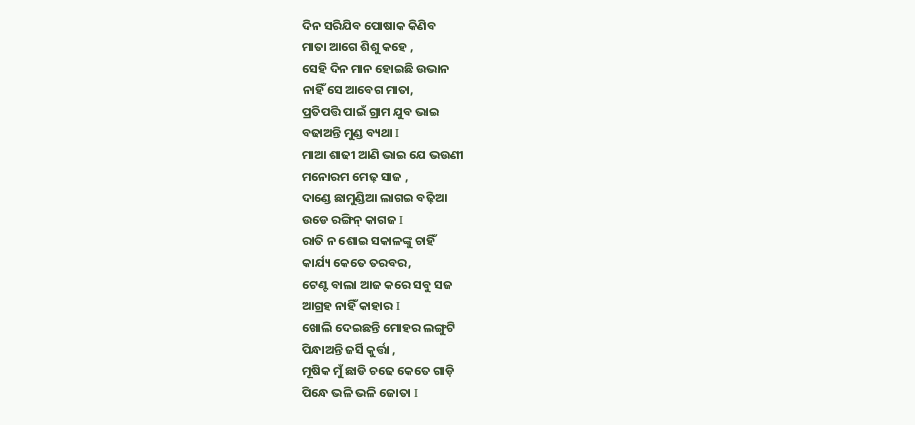ଦିନ ସରିଯିବ ପୋଷାକ କିଣିବ
ମାତା ଆଗେ ଶିଶୁ କହେ ,
ସେହି ଦିନ ମାନ ହୋଇଛି ଉଭାନ
ନାହିଁ ସେ ଆବେଗ ମାତା,
ପ୍ରତିପତ୍ତି ପାଇଁ ଗ୍ରାମ ଯୁବ ଭାଇ
ବଢାଅନ୍ତି ମୁଣ୍ଡ ବ୍ୟଥା I
ମାଆ ଶାଢୀ ଆଣି ଭାଇ ଯେ ଭଉଣୀ
ମନୋରମ ମେଢ଼ ସାଜ ,
ଦାଣ୍ଡେ ଛାମୁଣ୍ଡିଆ ଲାଗଇ ବଢ଼ିଆ
ଉଡେ ରଙ୍ଗିନ୍ କାଗଜ I
ରାତି ନ ଶୋଇ ସକାଳଙ୍କୁ ଚାହିଁ
କାର୍ଯ୍ୟ କେତେ ତରବର,
ଟେଣ୍ଟ ବାଲା ଆଜ କରେ ସବୁ ସଜ
ଆଗ୍ରହ ନାହିଁ କାହାର I
ଖୋଲି ଦେଇଛନ୍ତି ମୋହର ଲଙ୍ଗୁଟି
ପିନ୍ଧାଅନ୍ତି ଜର୍ସି କୁର୍ତ୍ତା ,
ମୂଷିକ ମୁଁ ଛାଡି ଚଢେ କେତେ ଗାଡ଼ି
ପିନ୍ଧେ ଭଳି ଭଳି ଜୋତା I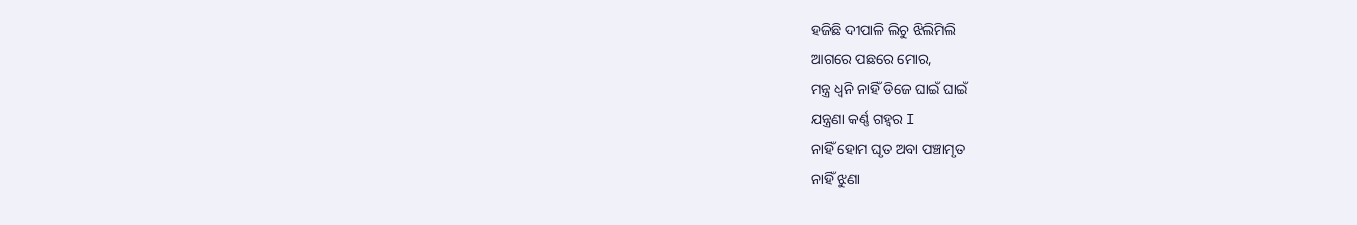ହଜିଛି ଦୀପାଳି ଲିଚୁ ଝିଲିମିଲି
ଆଗରେ ପଛରେ ମୋର,
ମନ୍ତ୍ର ଧ୍ୱନି ନାହିଁ ଡିଜେ ଘାଇଁ ଘାଇଁ
ଯନ୍ତ୍ରଣା କର୍ଣ୍ଣ ଗହ୍ଵର I
ନାହିଁ ହୋମ ଘୃତ ଅବା ପଞ୍ଚାମୃତ
ନାହିଁ ଝୁଣା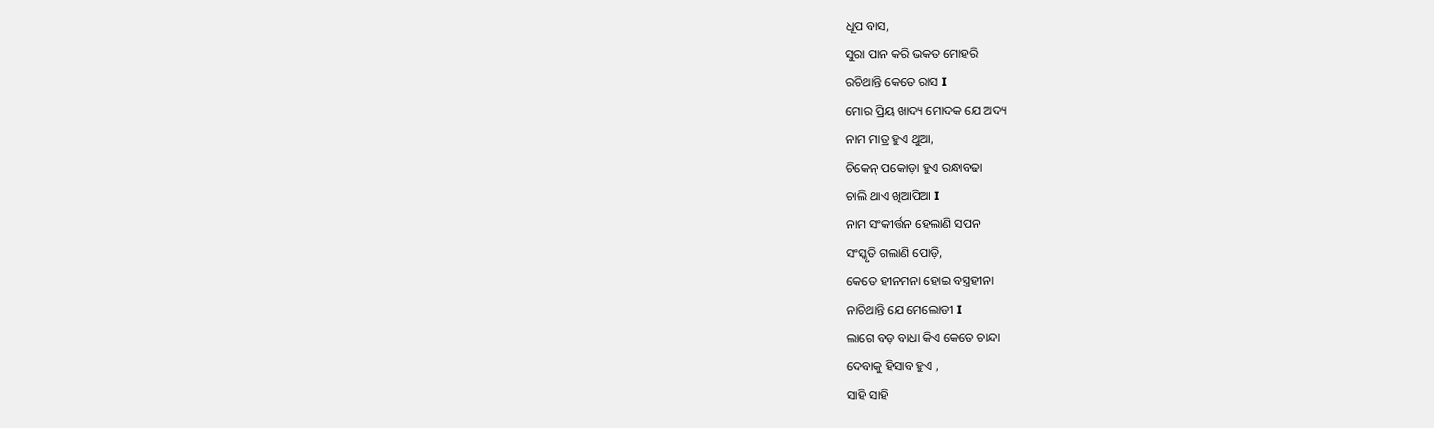ଧୂପ ବାସ,
ସୁରା ପାନ କରି ଭକତ ମୋହରି
ରଚିଥାନ୍ତି କେତେ ରାସ I
ମୋର ପ୍ରିୟ ଖାଦ୍ୟ ମୋଦକ ଯେ ଅଦ୍ୟ
ନାମ ମାତ୍ର ହୁଏ ଥୁଆ,
ଚିକେନ୍ ପକୋଡ଼ା ହୁଏ ରନ୍ଧାବଢା
ଚାଲି ଥାଏ ଖିଆପିଆ I
ନାମ ସଂକୀର୍ତ୍ତନ ହେଲାଣି ସପନ
ସଂସ୍କୃତି ଗଲାଣି ପୋଡ଼ି,
କେତେ ହୀନମନା ହୋଇ ବସ୍ତ୍ରହୀନା
ନାଚିଥାନ୍ତି ଯେ ମେଲୋଡୀ I
ଲାଗେ ବଡ଼ ବାଧା କିଏ କେତେ ଚାନ୍ଦା
ଦେବାକୁ ହିସାବ ହୁଏ ,
ସାହି ସାହି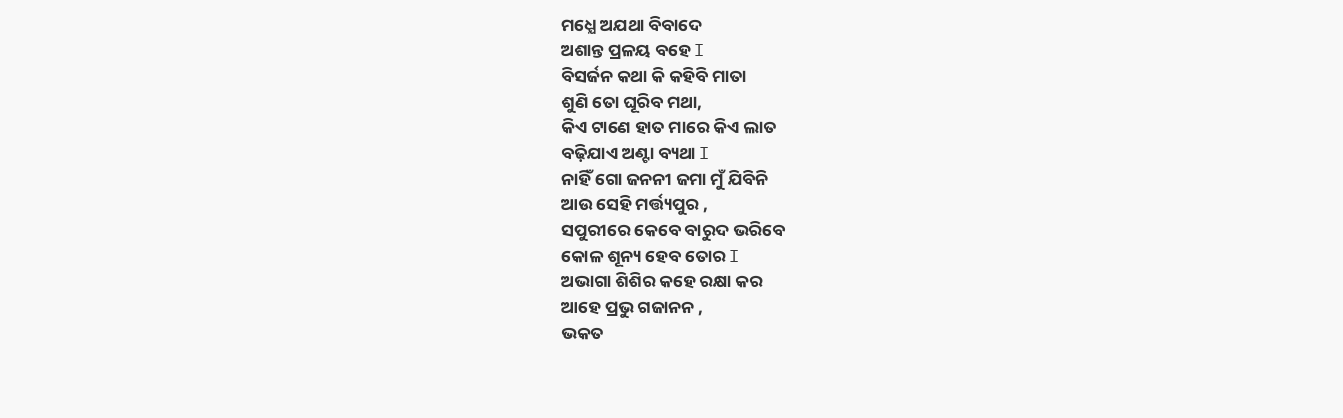ମଧ୍ଯେ ଅଯଥା ବିବାଦେ
ଅଶାନ୍ତ ପ୍ରଳୟ ବହେ I
ବିସର୍ଜନ କଥା କି କହିବି ମାତା
ଶୁଣି ତୋ ଘୂରିବ ମଥା,
କିଏ ଟାଣେ ହାତ ମାରେ କିଏ ଲାତ
ବଢ଼ିଯାଏ ଅଣ୍ଟା ବ୍ୟଥା I
ନାହିଁ ଗୋ ଜନନୀ ଜମା ମୁଁ ଯିବିନି
ଆଉ ସେହି ମର୍ତ୍ତ୍ୟପୁର ,
ସପୁରୀରେ କେବେ ବାରୁଦ ଭରିବେ
କୋଳ ଶୂନ୍ୟ ହେବ ତୋର I
ଅଭାଗା ଶିଶିର କହେ ରକ୍ଷା କର
ଆହେ ପ୍ରଭୁ ଗଜାନନ ,
ଭକତ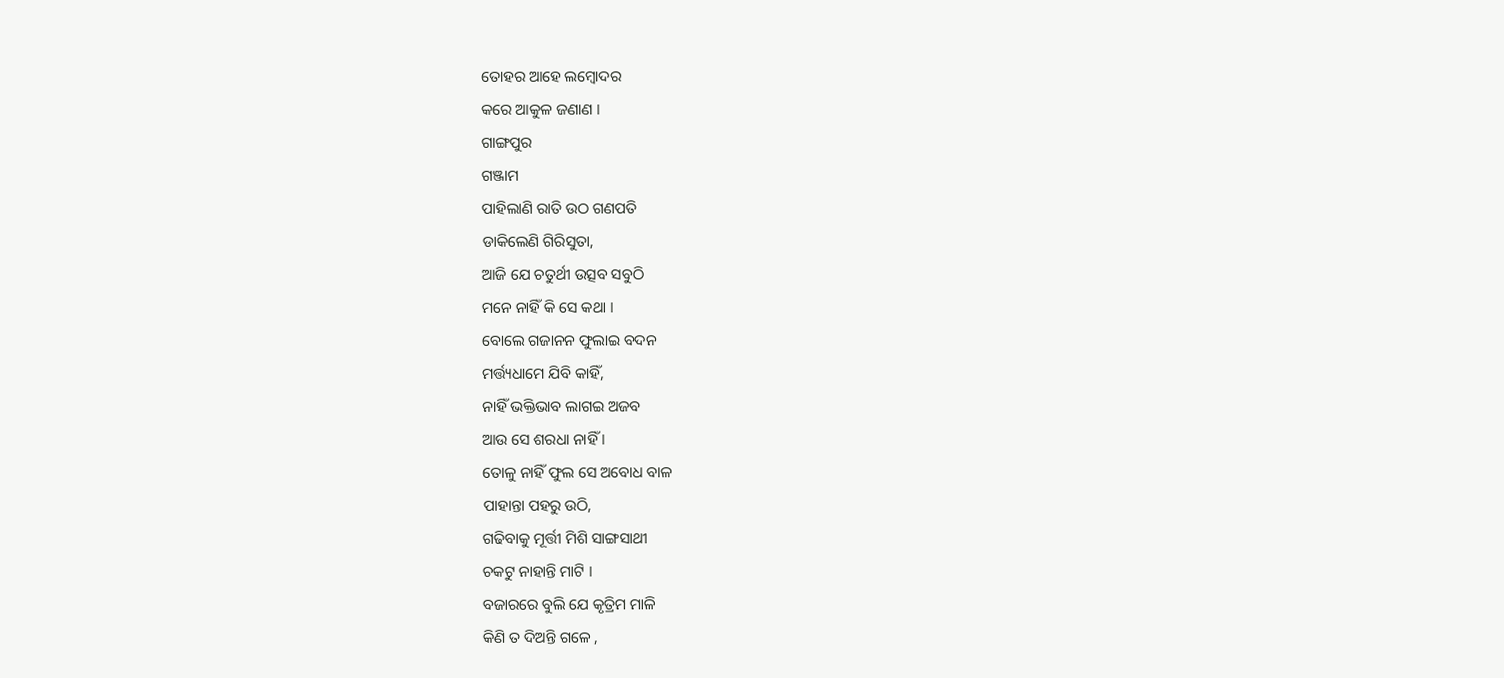ତୋହର ଆହେ ଲମ୍ବୋଦର
କରେ ଆକୁଳ ଜଣାଣ I
ଗାଙ୍ଗପୁର
ଗଞ୍ଜାମ
ପାହିଲାଣି ରାତି ଉଠ ଗଣପତି
ଡାକିଲେଣି ଗିରିସୁତା,
ଆଜି ଯେ ଚତୁର୍ଥୀ ଉତ୍ସବ ସବୁଠି
ମନେ ନାହିଁ କି ସେ କଥା I
ବୋଲେ ଗଜାନନ ଫୁଲାଇ ବଦନ
ମର୍ତ୍ତ୍ୟଧାମେ ଯିବି କାହିଁ,
ନାହିଁ ଭକ୍ତିଭାବ ଲାଗଇ ଅଜବ
ଆଉ ସେ ଶରଧା ନାହିଁ I
ତୋଳୁ ନାହିଁ ଫୁଲ ସେ ଅବୋଧ ବାଳ
ପାହାନ୍ତା ପହରୁ ଉଠି,
ଗଢିବାକୁ ମୂର୍ତ୍ତୀ ମିଶି ସାଙ୍ଗସାଥୀ
ଚକଟୁ ନାହାନ୍ତି ମାଟି I
ବଜାରରେ ବୁଲି ଯେ କୃତ୍ରିମ ମାଳି
କିଣି ତ ଦିଅନ୍ତି ଗଳେ ,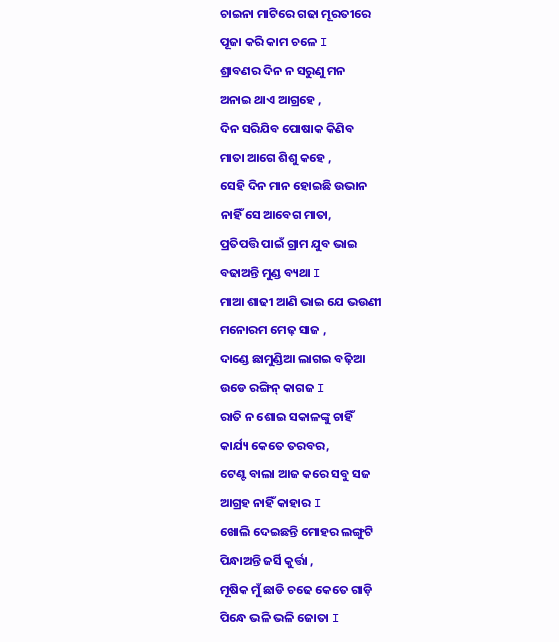ଚାଇନା ମାଟିରେ ଗଢା ମୂରତୀରେ
ପୂଜା କରି କାମ ଚଳେ I
ଶ୍ରାବଣର ଦିନ ନ ସରୁଣୁ ମନ
ଅନାଇ ଥାଏ ଆଗ୍ରହେ ,
ଦିନ ସରିଯିବ ପୋଷାକ କିଣିବ
ମାତା ଆଗେ ଶିଶୁ କହେ ,
ସେହି ଦିନ ମାନ ହୋଇଛି ଉଭାନ
ନାହିଁ ସେ ଆବେଗ ମାତା,
ପ୍ରତିପତ୍ତି ପାଇଁ ଗ୍ରାମ ଯୁବ ଭାଇ
ବଢାଅନ୍ତି ମୁଣ୍ଡ ବ୍ୟଥା I
ମାଆ ଶାଢୀ ଆଣି ଭାଇ ଯେ ଭଉଣୀ
ମନୋରମ ମେଢ଼ ସାଜ ,
ଦାଣ୍ଡେ ଛାମୁଣ୍ଡିଆ ଲାଗଇ ବଢ଼ିଆ
ଉଡେ ରଙ୍ଗିନ୍ କାଗଜ I
ରାତି ନ ଶୋଇ ସକାଳଙ୍କୁ ଚାହିଁ
କାର୍ଯ୍ୟ କେତେ ତରବର,
ଟେଣ୍ଟ ବାଲା ଆଜ କରେ ସବୁ ସଜ
ଆଗ୍ରହ ନାହିଁ କାହାର I
ଖୋଲି ଦେଇଛନ୍ତି ମୋହର ଲଙ୍ଗୁଟି
ପିନ୍ଧାଅନ୍ତି ଜର୍ସି କୁର୍ତ୍ତା ,
ମୂଷିକ ମୁଁ ଛାଡି ଚଢେ କେତେ ଗାଡ଼ି
ପିନ୍ଧେ ଭଳି ଭଳି ଜୋତା I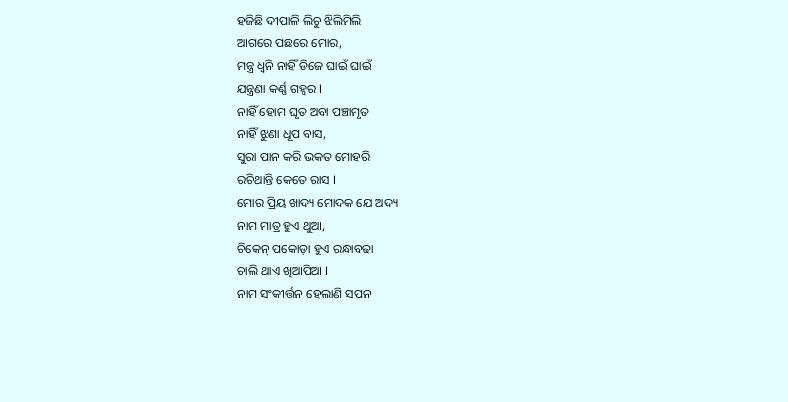ହଜିଛି ଦୀପାଳି ଲିଚୁ ଝିଲିମିଲି
ଆଗରେ ପଛରେ ମୋର,
ମନ୍ତ୍ର ଧ୍ୱନି ନାହିଁ ଡିଜେ ଘାଇଁ ଘାଇଁ
ଯନ୍ତ୍ରଣା କର୍ଣ୍ଣ ଗହ୍ଵର I
ନାହିଁ ହୋମ ଘୃତ ଅବା ପଞ୍ଚାମୃତ
ନାହିଁ ଝୁଣା ଧୂପ ବାସ,
ସୁରା ପାନ କରି ଭକତ ମୋହରି
ରଚିଥାନ୍ତି କେତେ ରାସ I
ମୋର ପ୍ରିୟ ଖାଦ୍ୟ ମୋଦକ ଯେ ଅଦ୍ୟ
ନାମ ମାତ୍ର ହୁଏ ଥୁଆ,
ଚିକେନ୍ ପକୋଡ଼ା ହୁଏ ରନ୍ଧାବଢା
ଚାଲି ଥାଏ ଖିଆପିଆ I
ନାମ ସଂକୀର୍ତ୍ତନ ହେଲାଣି ସପନ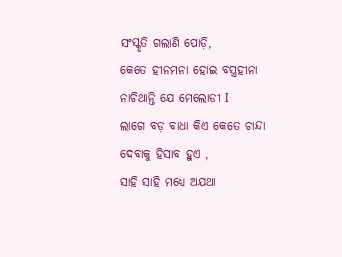ସଂସ୍କୃତି ଗଲାଣି ପୋଡ଼ି,
କେତେ ହୀନମନା ହୋଇ ବସ୍ତ୍ରହୀନା
ନାଚିଥାନ୍ତି ଯେ ମେଲୋଡୀ I
ଲାଗେ ବଡ଼ ବାଧା କିଏ କେତେ ଚାନ୍ଦା
ଦେବାକୁ ହିସାବ ହୁଏ ,
ସାହି ସାହି ମଧ୍ଯେ ଅଯଥା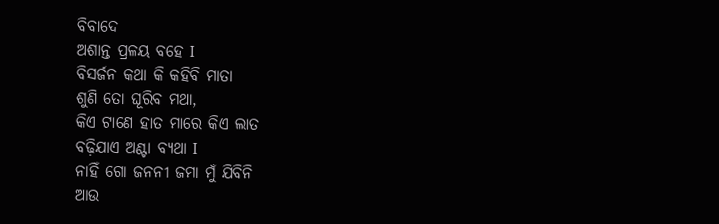ବିବାଦେ
ଅଶାନ୍ତ ପ୍ରଳୟ ବହେ I
ବିସର୍ଜନ କଥା କି କହିବି ମାତା
ଶୁଣି ତୋ ଘୂରିବ ମଥା,
କିଏ ଟାଣେ ହାତ ମାରେ କିଏ ଲାତ
ବଢ଼ିଯାଏ ଅଣ୍ଟା ବ୍ୟଥା I
ନାହିଁ ଗୋ ଜନନୀ ଜମା ମୁଁ ଯିବିନି
ଆଉ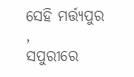ସେହି ମର୍ତ୍ତ୍ୟପୁର ,
ସପୁରୀରେ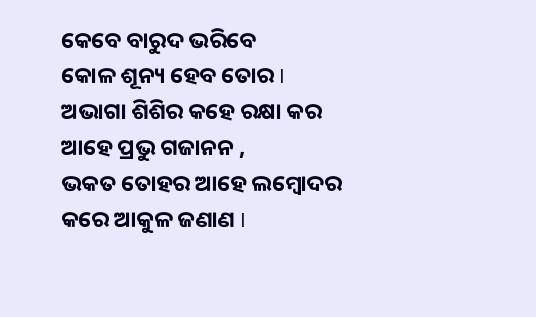କେବେ ବାରୁଦ ଭରିବେ
କୋଳ ଶୂନ୍ୟ ହେବ ତୋର I
ଅଭାଗା ଶିଶିର କହେ ରକ୍ଷା କର
ଆହେ ପ୍ରଭୁ ଗଜାନନ ,
ଭକତ ତୋହର ଆହେ ଲମ୍ବୋଦର
କରେ ଆକୁଳ ଜଣାଣ I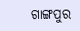ଗାଙ୍ଗପୁର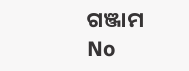ଗଞ୍ଜାମ
No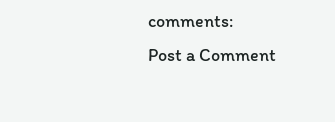comments:
Post a Comment